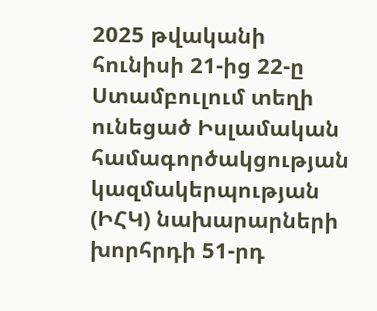2025 թվականի հունիսի 21-ից 22-ը Ստամբուլում տեղի ունեցած Իսլամական համագործակցության կազմակերպության (ԻՀԿ) նախարարների խորհրդի 51-րդ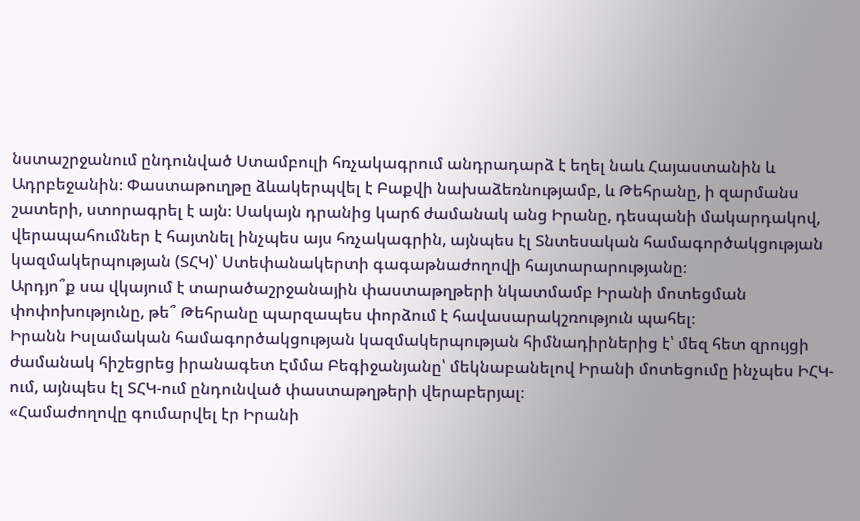նստաշրջանում ընդունված Ստամբուլի հռչակագրում անդրադարձ է եղել նաև Հայաստանին և Ադրբեջանին։ Փաստաթուղթը ձևակերպվել է Բաքվի նախաձեռնությամբ, և Թեհրանը, ի զարմանս շատերի, ստորագրել է այն։ Սակայն դրանից կարճ ժամանակ անց Իրանը, դեսպանի մակարդակով, վերապահումներ է հայտնել ինչպես այս հռչակագրին, այնպես էլ Տնտեսական համագործակցության կազմակերպության (ՏՀԿ)՝ Ստեփանակերտի գագաթնաժողովի հայտարարությանը։
Արդյո՞ք սա վկայում է տարածաշրջանային փաստաթղթերի նկատմամբ Իրանի մոտեցման փոփոխությունը, թե՞ Թեհրանը պարզապես փորձում է հավասարակշռություն պահել։
Իրանն Իսլամական համագործակցության կազմակերպության հիմնադիրներից է՝ մեզ հետ զրույցի ժամանակ հիշեցրեց իրանագետ Էմմա Բեգիջանյանը՝ մեկնաբանելով Իրանի մոտեցումը ինչպես ԻՀԿ-ում, այնպես էլ ՏՀԿ-ում ընդունված փաստաթղթերի վերաբերյալ։
«Համաժողովը գումարվել էր Իրանի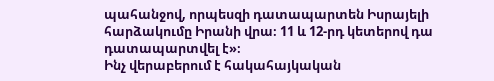պահանջով, որպեսզի դատապարտեն Իսրայելի հարձակումը Իրանի վրա։ 11 և 12-րդ կետերով դա դատապարտվել է»։
Ինչ վերաբերում է հակահայկական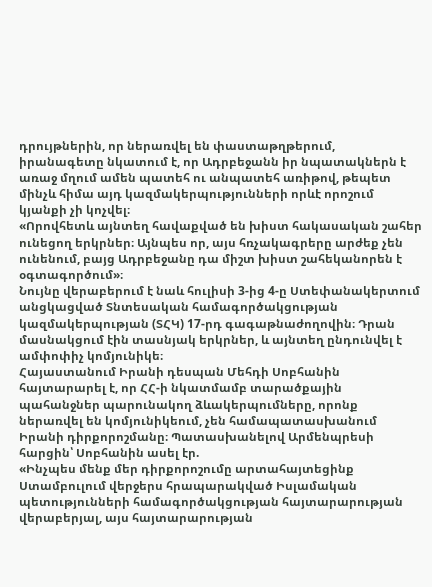դրույթներին, որ ներառվել են փաստաթղթերում, իրանագետը նկատում է, որ Ադրբեջանն իր նպատակներն է առաջ մղում ամեն պատեհ ու անպատեհ առիթով, թեպետ մինչև հիմա այդ կազմակերպությունների որևէ որոշում կյանքի չի կոչվել։
«Որովհետև այնտեղ հավաքված են խիստ հակասական շահեր ունեցող երկրներ։ Այնպես որ, այս հռչակագրերը արժեք չեն ունենում, բայց Ադրբեջանը դա միշտ խիստ շահեկանորեն է օգտագործում»։
Նույնը վերաբերում է նաև հուլիսի 3-ից 4-ը Ստեփանակերտում անցկացված Տնտեսական համագործակցության կազմակերպության (ՏՀԿ) 17-րդ գագաթնաժողովին։ Դրան մասնակցում էին տասնյակ երկրներ, և այնտեղ ընդունվել է ամփոփիչ կոմյունիկե։
Հայաստանում Իրանի դեսպան Մեհդի Սոբհանին հայտարարել է, որ ՀՀ-ի նկատմամբ տարածքային պահանջներ պարունակող ձևակերպումները, որոնք ներառվել են կոմյունիկեում, չեն համապատասխանում Իրանի դիրքորոշմանը։ Պատասխանելով Արմենպրեսի հարցին՝ Սոբհանին ասել էր.
«Ինչպես մենք մեր դիրքորոշումը արտահայտեցինք Ստամբուլում վերջերս հրապարակված Իսլամական պետությունների համագործակցության հայտարարության վերաբերյալ, այս հայտարարության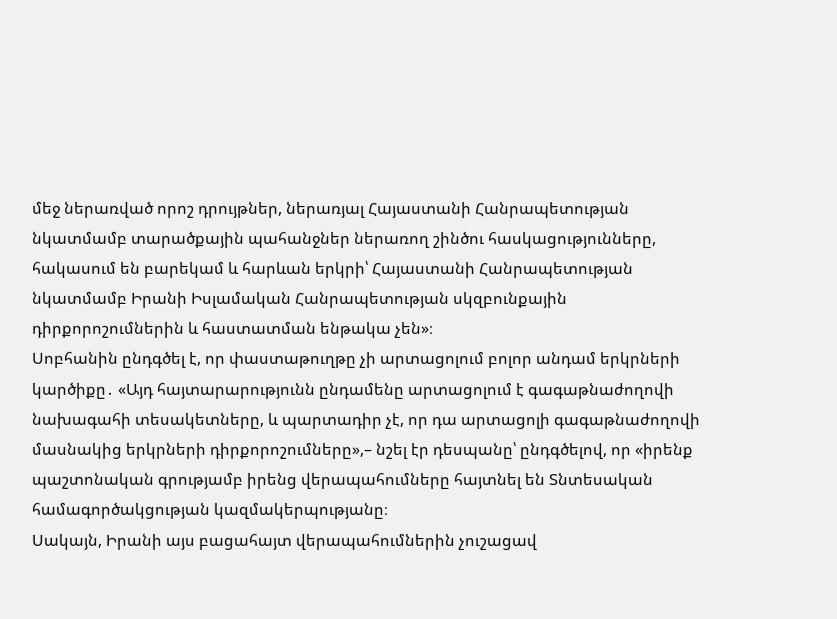մեջ ներառված որոշ դրույթներ, ներառյալ Հայաստանի Հանրապետության նկատմամբ տարածքային պահանջներ ներառող շինծու հասկացությունները, հակասում են բարեկամ և հարևան երկրի՝ Հայաստանի Հանրապետության նկատմամբ Իրանի Իսլամական Հանրապետության սկզբունքային դիրքորոշումներին և հաստատման ենթակա չեն»։
Սոբհանին ընդգծել է, որ փաստաթուղթը չի արտացոլում բոլոր անդամ երկրների կարծիքը․ «Այդ հայտարարությունն ընդամենը արտացոլում է գագաթնաժողովի նախագահի տեսակետները, և պարտադիր չէ, որ դա արտացոլի գագաթնաժողովի մասնակից երկրների դիրքորոշումները»,– նշել էր դեսպանը՝ ընդգծելով, որ «իրենք պաշտոնական գրությամբ իրենց վերապահումները հայտնել են Տնտեսական համագործակցության կազմակերպությանը։
Սակայն, Իրանի այս բացահայտ վերապահումներին չուշացավ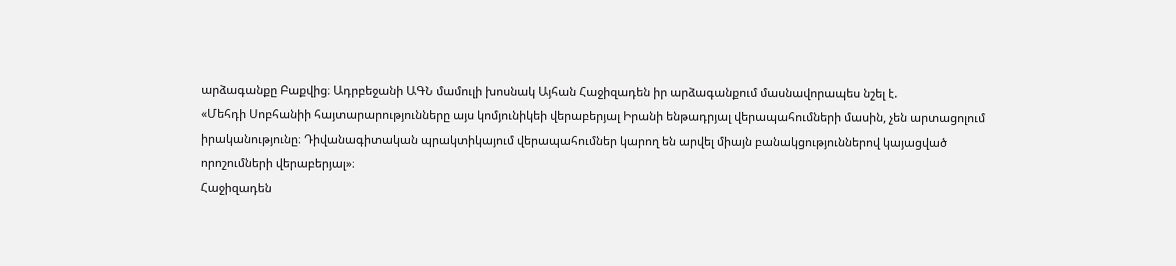արձագանքը Բաքվից։ Ադրբեջանի ԱԳՆ մամուլի խոսնակ Այհան Հաջիզադեն իր արձագանքում մասնավորապես նշել է.
«Մեհդի Սոբհանիի հայտարարությունները այս կոմյունիկեի վերաբերյալ Իրանի ենթադրյալ վերապահումների մասին, չեն արտացոլում իրականությունը։ Դիվանագիտական պրակտիկայում վերապահումներ կարող են արվել միայն բանակցություններով կայացված որոշումների վերաբերյալ»։
Հաջիզադեն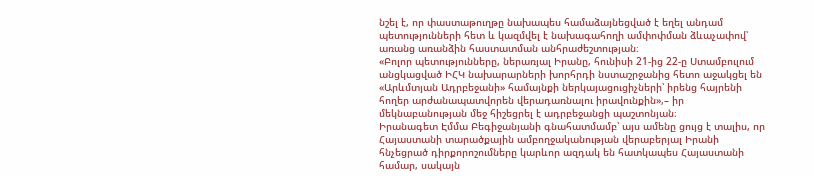նշել է, որ փաստաթուղթը նախապես համաձայնեցված է եղել անդամ պետությունների հետ և կազմվել է նախագահողի ամփոփման ձևաչափով՝ առանց առանձին հաստատման անհրաժեշտության։
«Բոլոր պետությունները, ներառյալ Իրանը, հունիսի 21-ից 22-ը Ստամբուլում անցկացված ԻՀԿ նախարարների խորհրդի նստաշրջանից հետո աջակցել են «Արևմտյան Ադրբեջանի» համայնքի ներկայացուցիչների՝ իրենց հայրենի հողեր արժանապատվորեն վերադառնալու իրավունքին»,– իր մեկնաբանության մեջ հիշեցրել է ադրբեջանցի պաշտոնյան։
Իրանագետ Էմմա Բեգիջանյանի գնահատմամբ՝ այս ամենը ցույց է տալիս, որ Հայաստանի տարածքային ամբողջականության վերաբերյալ Իրանի հնչեցրած դիրքորոշումները կարևոր ազդակ են հատկապես Հայաստանի համար, սակայն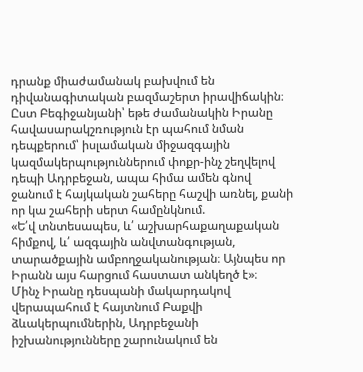դրանք միաժամանակ բախվում են դիվանագիտական բազմաշերտ իրավիճակին։
Ըստ Բեգիջանյանի՝ եթե ժամանակին Իրանը հավասարակշռություն էր պահում նման դեպքերում՝ իսլամական միջազգային կազմակերպություններում փոքր-ինչ շեղվելով դեպի Ադրբեջան, ապա հիմա ամեն գնով ջանում է հայկական շահերը հաշվի առնել, քանի որ կա շահերի սերտ համընկնում.
«Ե՛վ տնտեսապես, և՛ աշխարհաքաղաքական հիմքով, և՛ ազգային անվտանգության, տարածքային ամբողջականության։ Այնպես որ Իրանն այս հարցում հաստատ անկեղծ է»։
Մինչ Իրանը դեսպանի մակարդակով վերապահում է հայտնում Բաքվի ձևակերպումներին, Ադրբեջանի իշխանությունները շարունակում են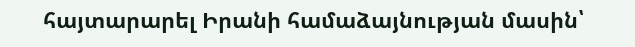հայտարարել Իրանի համաձայնության մասին՝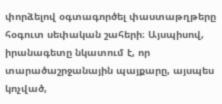փորձելով օգտագործել փաստաթղթերը հօգուտ սեփական շահերի։ Այսպիսով, իրանագետը նկատում է, որ տարածաշրջանային պայքարը, այսպես կոչված,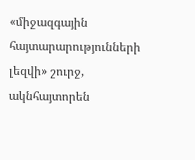«միջազգային հայտարարությունների լեզվի» շուրջ, ակնհայտորեն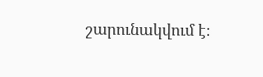շարունակվում է։